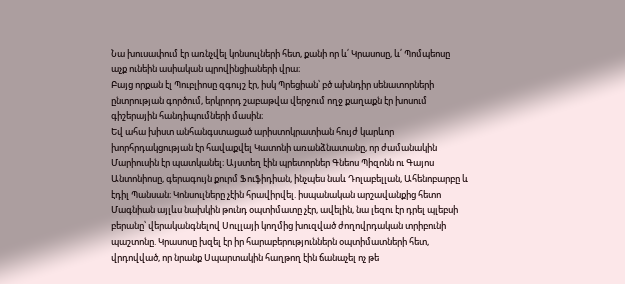Նա խուսափում էր առնչվել կոնսուլների հետ, քանի որ և՛ Կրասոսը, և՛ Պոմպեոսը
աչք ունեին ասիական պրովինցիաների վրա։
Բայց որքան էլ Պուբլիոսը զգույշ էր, իսկ Պրեցիան՝ բծ ախնդիր սենատորների
ընտրության գործում, երկրորդ շաբաթվա վերջում ողջ քաղաքն էր խոսում
գիշերային հանդիպումների մասին։
Եվ ահա խիստ անհանգստացած արիստոկրատիան հույժ կարևոր
խորհրդակցության էր հավաքվել Կատոնի առանձնատանը, որ ժամանակին
Մարիուսին էր պատկանել։ Այստեղ էին պրետորներ Գնեոս Պիզոնն ու Գայոս
Անտոնիոսը, գերագույն քուրմ Ֆուֆիդիան, ինչպես նաև Դոլաբելլան, Ահենոբարբը և
էդիլ Պանսան։ Կոնսուլները չէին հրավիրվել. իսպանական արշավանքից հետո
Մագնիան այլևս նախկին թունդ օպտիմատը չէր, ավելին, նա լեզու էր դրել պլեբսի
բերանը՝ վերականգնելով Սուլլայի կողմից խուզված ժողովրդական տրիբունի
պաշտոնը. Կրասոսը խզել էր իր հարաբերություններն օպտիմատների հետ,
վրդովված, որ նրանք Սպարտակին հաղթող էին ճանաչել ոչ թե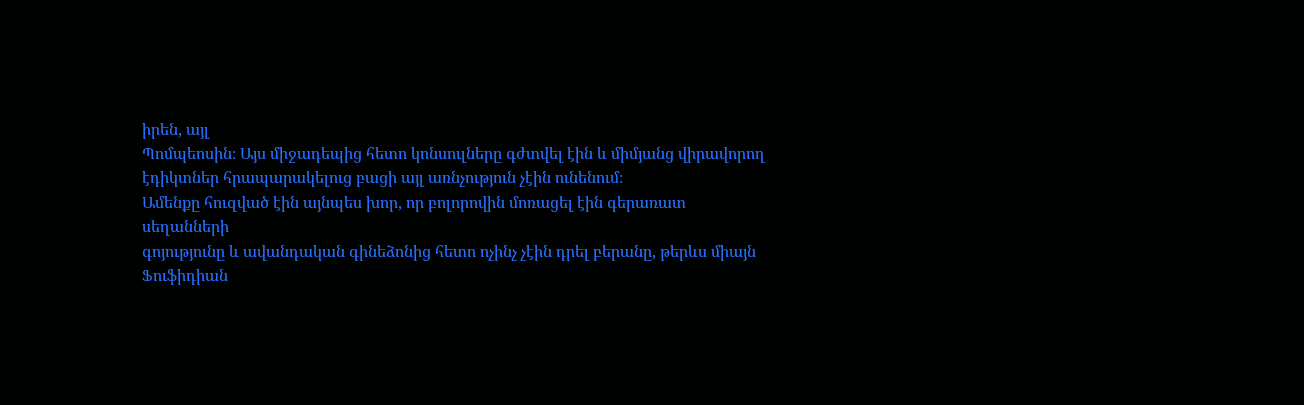իրեն, այլ
Պոմպեոսին։ Այս միջադեպից հետո կոնսուլները գժտվել էին և միմյանց վիրավորող
էդիկտներ հրապարակելուց բացի այլ առնչություն չէին ունենում։
Ամենքը հուզված էին այնպես խոր, որ բոլորովին մոռացել էին գերառատ սեղանների
գոյությունը և ավանդական գինեձոնից հետո ոչինչ չէին դրել բերանը, թերևս միայն
Ֆուֆիդիան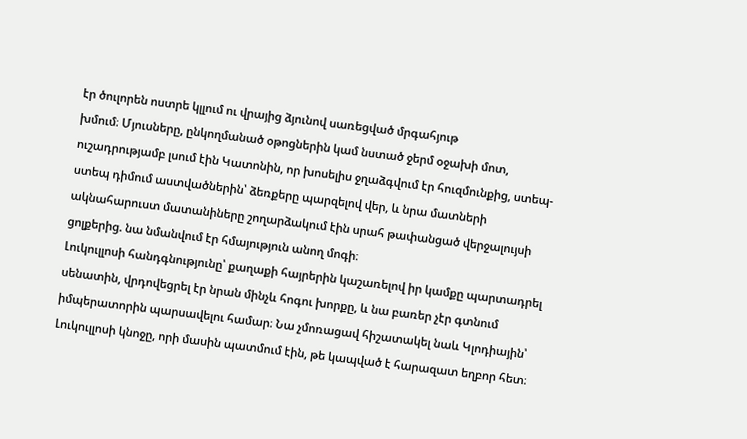էր ծուլորեն ոստրե կլլում ու վրայից ձյունով սառեցված մրգահյութ
խմում։ Մյուսները, ընկողմանած օթոցներին կամ նստած ջերմ օջախի մոտ,
ուշադրությամբ լսում էին Կատոնին, որ խոսելիս ջղաձգվում էր հուզմունքից, ստեպ-
ստեպ դիմում աստվածներին՝ ձեռքերը պարզելով վեր, և նրա մատների
ակնահարուստ մատանիները շողարձակում էին սրահ թափանցած վերջալույսի
ցոլքերից. նա նմանվում էր հմայություն անող մոգի։
Լուկուլլոսի հանդգնությունը՝ քաղաքի հայրերին կաշառելով իր կամքը պարտադրել
սենատին, վրդովեցրել էր նրան մինչև հոգու խորքը, և նա բառեր չէր գտնում
իմպերատորին պարսավելու համար։ Նա չմոռացավ հիշատակել նաև Կլոդիային՝
Լուկուլլոսի կնոջը, որի մասին պատմում էին, թե կապված է հարազատ եղբոր հետ։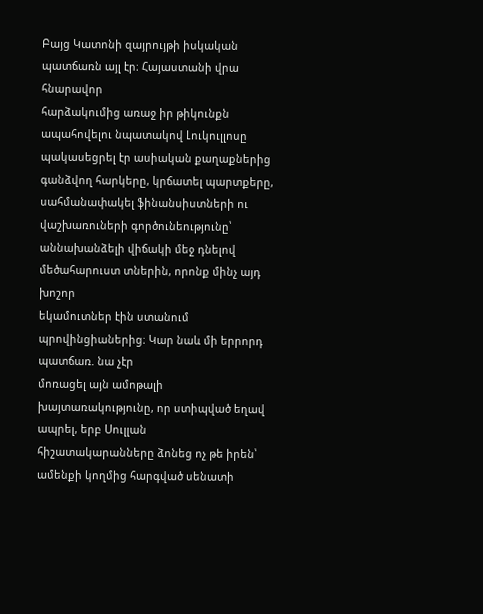Բայց Կատոնի զայրույթի իսկական պատճառն այլ էր։ Հայաստանի վրա հնարավոր
հարձակումից առաջ իր թիկունքն ապահովելու նպատակով Լուկուլլոսը
պակասեցրել էր ասիական քաղաքներից գանձվող հարկերը, կրճատել պարտքերը,
սահմանափակել ֆինանսիստների ու վաշխառուների գործունեությունը՝
աննախանձելի վիճակի մեջ դնելով մեծահարուստ տներին, որոնք մինչ այդ խոշոր
եկամուտներ էին ստանում պրովինցիաներից։ Կար նաև մի երրորդ պատճառ. նա չէր
մոռացել այն ամոթալի խայտառակությունը, որ ստիպված եղավ ապրել, երբ Սուլլան
հիշատակարանները ձոնեց ոչ թե իրեն՝ ամենքի կողմից հարգված սենատի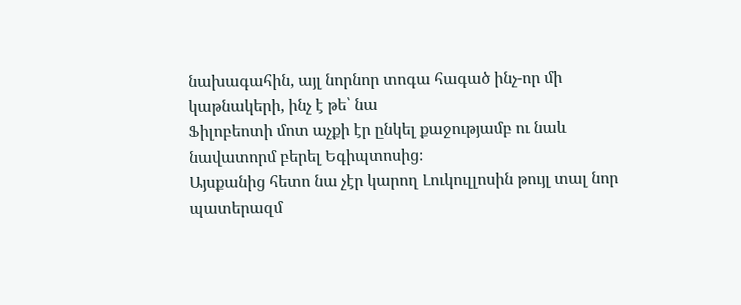նախագահին, այլ նորնոր տոգա հագած ինչ-որ մի կաթնակերի, ինչ է թե՝ նա
Ֆիլոբեոտի մոտ աչքի էր ընկել քաջությամբ ու նաև նավատորմ բերել Եգիպտոսից։
Այսքանից հետո նա չէր կարող Լուկուլլոսին թույլ տալ նոր պատերազմ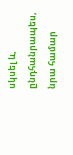սկսել և,
ընդհանրապես, նրա համար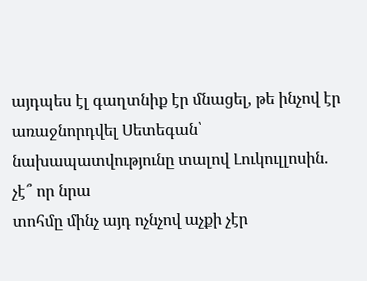այդպես էլ գաղտնիք էր մնացել, թե ինչով էր
առաջնորդվել Սետեգան՝ նախապատվությունը տալով Լուկուլլոսին. չէ՞ որ նրա
տոհմը մինչ այդ ոչնչով աչքի չէր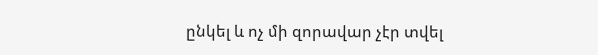ընկել և ոչ մի զորավար չէր տվել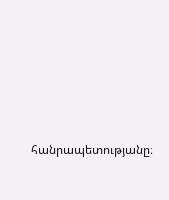հանրապետությանը։